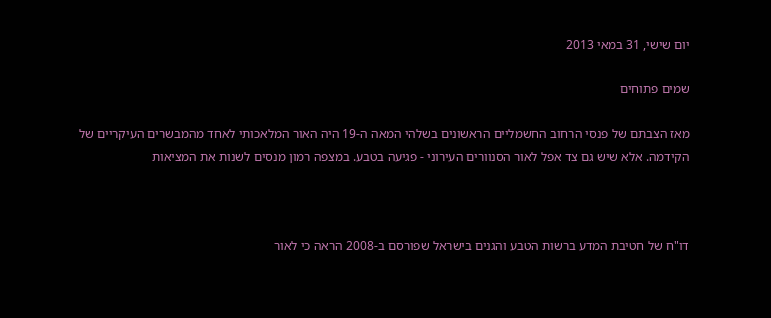יום שישי, 31 במאי 2013

שמים פתוחים

מאז הצבתם של פנסי הרחוב החשמליים הראשונים בשלהי המאה ה-19 היה האור המלאכותי לאחד מהמבשרים העיקריים של הקידמה. אלא שיש גם צד אפל לאור הסנוורים העירוני - פגיעה בטבע. במצפה רמון מנסים לשנות את המציאות



דו"ח של חטיבת המדע ברשות הטבע והגנים בישראל שפורסם ב-2008 הראה כי לאור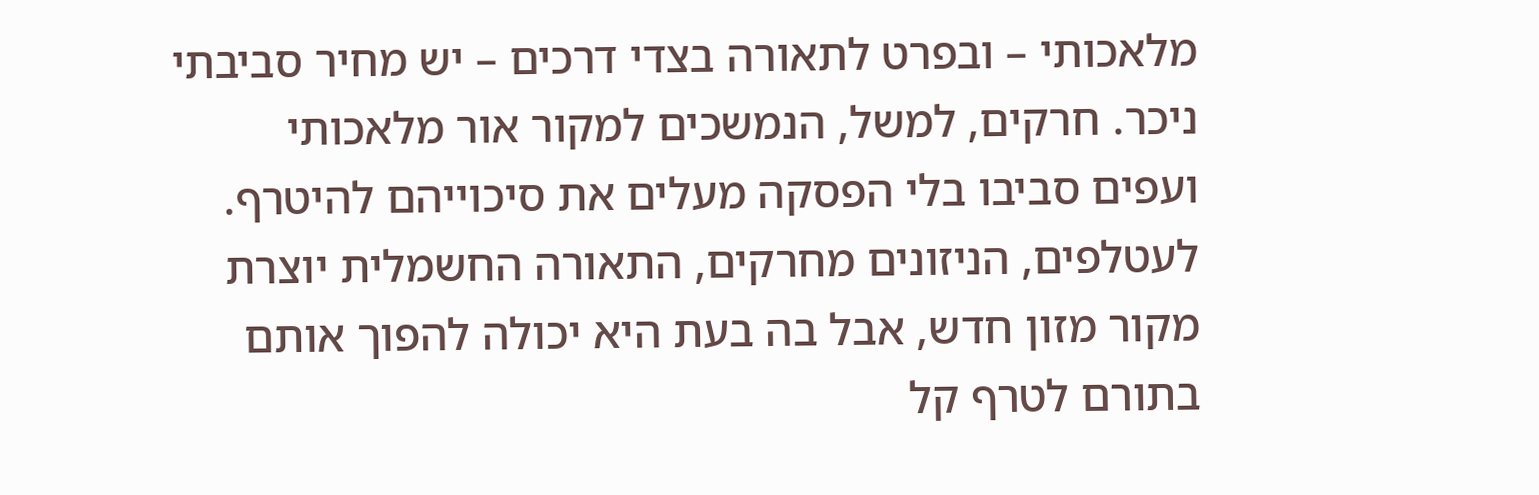מלאכותי – ובפרט לתאורה בצדי דרכים – יש מחיר סביבתי ניכר. חרקים, למשל, הנמשכים למקור אור מלאכותי ועפים סביבו בלי הפסקה מעלים את סיכוייהם להיטרף. לעטלפים, הניזונים מחרקים, התאורה החשמלית יוצרת מקור מזון חדש, אבל בה בעת היא יכולה להפוך אותם בתורם לטרף קל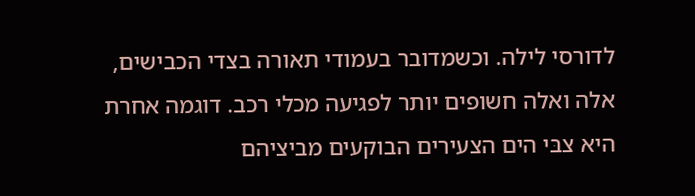לדורסי לילה. וכשמדובר בעמודי תאורה בצדי הכבישים, אלה ואלה חשופים יותר לפגיעה מכלי רכב. דוגמה אחרת היא צבּי הים הצעירים הבוקעים מביציהם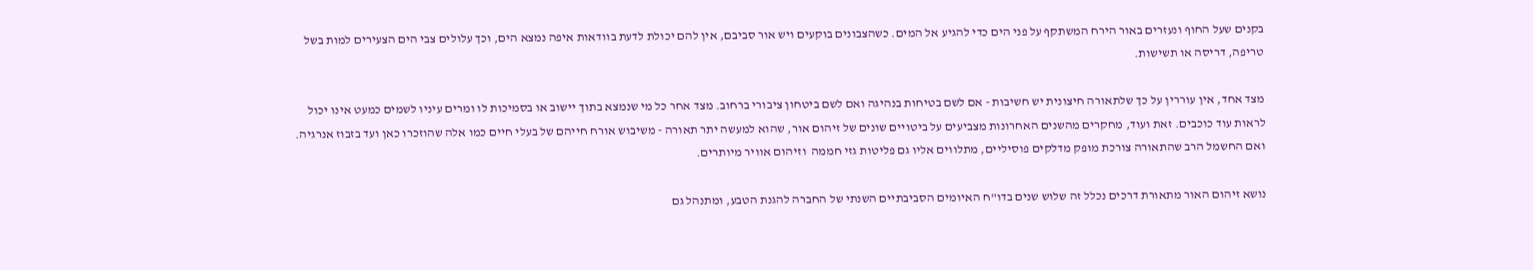בקנים שעל החוף ונעזרים באור הירח המשתקף על פני הים כדי להגיע אל המים. כשהצבונים בוקעים ויש אור סביבם, אין להם יכולת לדעת בוודאות איפה נמצא הים, וכך עלולים צבי הים הצעירים למות בשל טריפה, דריסה או תשישות.

מצד אחד, אין עוררין על כך שלתאורה חיצונית יש חשיבות - אם לשם בטיחות בנהיגה ואם לשם ביטחון ציבורי ברחוב. מצד אחר כל מי שנמצא בתוך יישוב או בסמיכות לו ומרים עיניו לשמים כמעט אינו יכול לראות עוד כוכבים. זאת ועוד, מחקרים מהשנים האחרונות מצביעים על ביטויים שונים של זיהום אור, שהוא למעשה יתר תאורה - משיבוש אורח חייהם של בעלי חיים כמו אלה שהוזכרו כאן ועד בזבוז אנרגיה. ואם החשמל הרב שהתאורה צורכת מופק מדלקים פוסיליים, מתלווים אליו גם פליטות גזי חממה  וזיהום אוויר מיותרים.

נושא זיהום האור מתאורת דרכים נכלל זה שלוש שנים בדו"ח האיומים הסביבתיים השנתי של החברה להגנת הטבע, ומתנהל גם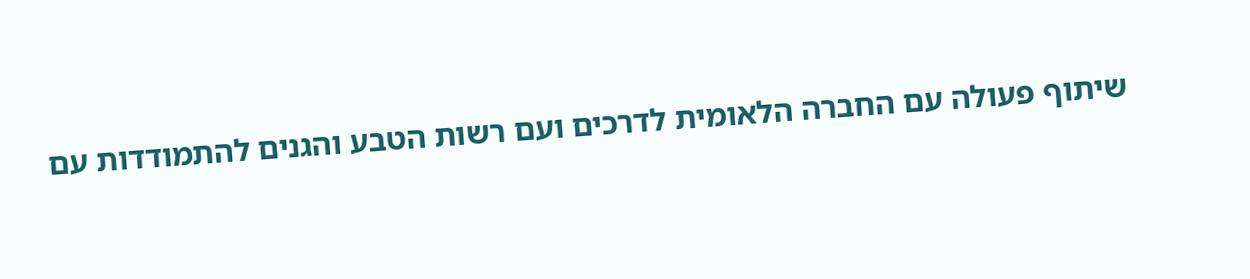שיתוף פעולה עם החברה הלאומית לדרכים ועם רשות הטבע והגנים להתמודדות עם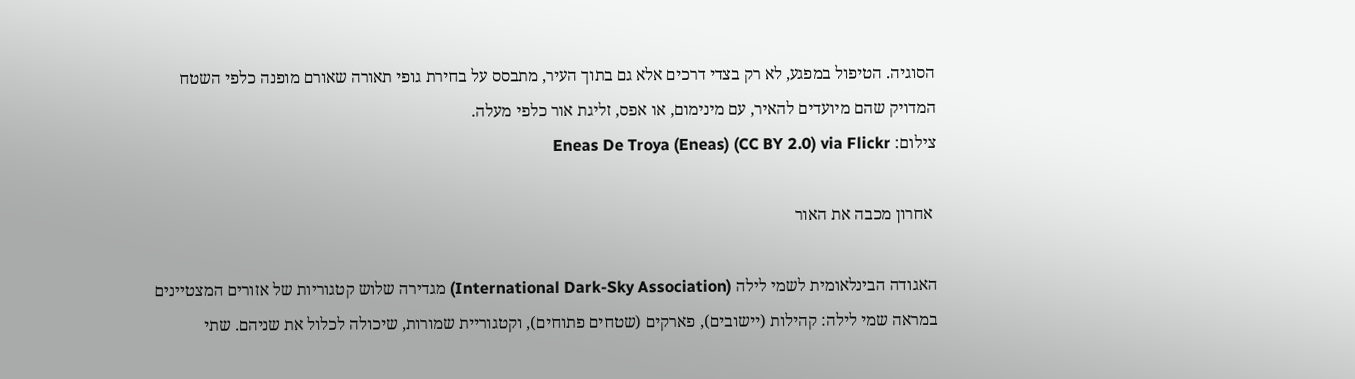הסוגיה. הטיפול במפגע, לא רק בצדי דרכים אלא גם בתוך העיר, מתבסס על בחירת גופי תאורה שאורם מופנה כלפי השטח המדויק שהם מיועדים להאיר, עם מינימום, או אפס, זליגת אור כלפי מעלה.
צילום: Eneas De Troya (Eneas) (CC BY 2.0) via Flickr

 אחרון מכבה את האור

האגודה הבינלאומית לשמי לילה (International Dark-Sky Association) מגדירה שלוש קטגוריות של אזורים המצטיינים במראה שמי לילה: קהילות (יישובים), פארקים (שטחים פתוחים), וקטגוריית שמורות, שיכולה לכלול את שניהם. שתי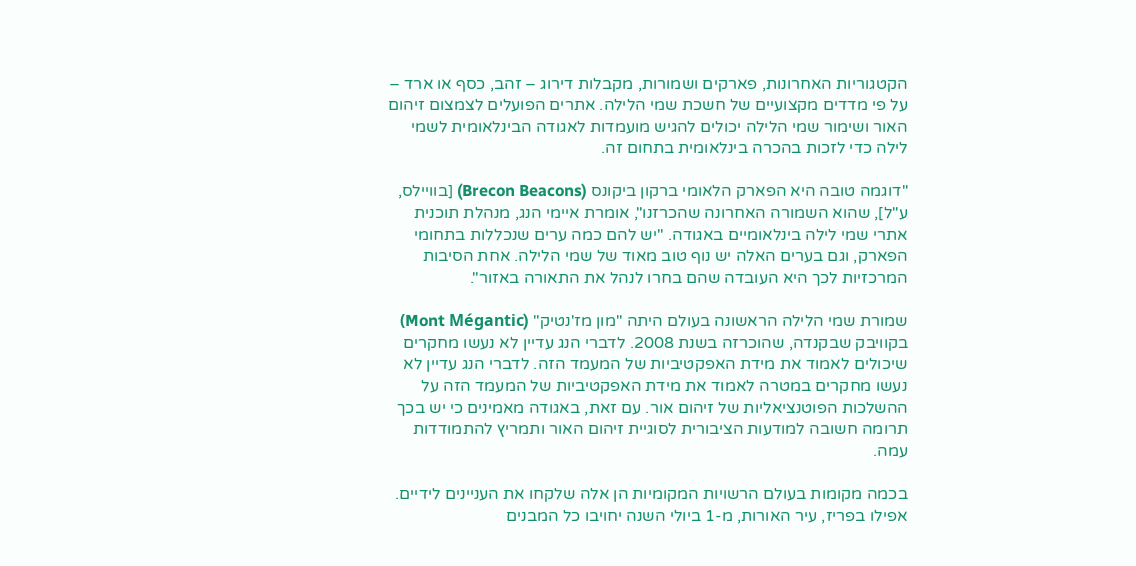הקטגוריות האחרונות, פארקים ושמורות, מקבלות דירוג – זהב, כסף או ארד – על פי מדדים מקצועיים של חשכת שמי הלילה. אתרים הפועלים לצמצום זיהום האור ושימור שמי הלילה יכולים להגיש מועמדות לאגודה הבינלאומית לשמי לילה כדי לזכות בהכרה בינלאומית בתחום זה.

"דוגמה טובה היא הפארק הלאומי ברקון ביקונס (Brecon Beacons) [בוויילס, ע"ל], שהוא השמורה האחרונה שהכרזנו", אומרת איימי הנג, מנהלת תוכנית אתרי שמי לילה בינלאומיים באגודה. "יש להם כמה ערים שנכללות בתחומי הפארק, וגם בערים האלה יש נוף טוב מאוד של שמי הלילה. אחת הסיבות המרכזיות לכך היא העובדה שהם בחרו לנהל את התאורה באזור".

שמורת שמי הלילה הראשונה בעולם היתה "מון מז'נטיק" (Mont Mégantic) בקוויבק שבקנדה, שהוכרזה בשנת 2008. לדברי הנג עדיין לא נעשו מחקרים שיכולים לאמוד את מידת האפקטיביות של המעמד הזה. לדברי הנג עדיין לא נעשו מחקרים במטרה לאמוד את מידת האפקטיביות של המעמד הזה על ההשלכות הפוטנציאליות של זיהום אור. עם זאת, באגודה מאמינים כי יש בכך תרומה חשובה למודעות הציבורית לסוגיית זיהום האור ותמריץ להתמודדות עמה.

בכמה מקומות בעולם הרשויות המקומיות הן אלה שלקחו את העניינים לידיים. אפילו בפריז, עיר האורות, מ-1 ביולי השנה יחויבו כל המבנים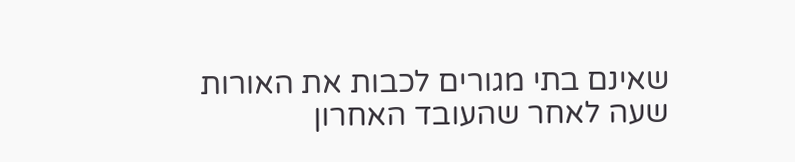שאינם בתי מגורים לכבות את האורות שעה לאחר שהעובד האחרון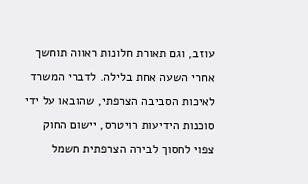עוזב, וגם תאורת חלונות ראווה תוחשך אחרי השעה אחת בלילה. לדברי המשרד לאיכות הסביבה הצרפתי, שהובאו על ידי סוכנות הידיעות רויטרס, יישום החוק צפוי לחסוך לבירה הצרפתית חשמל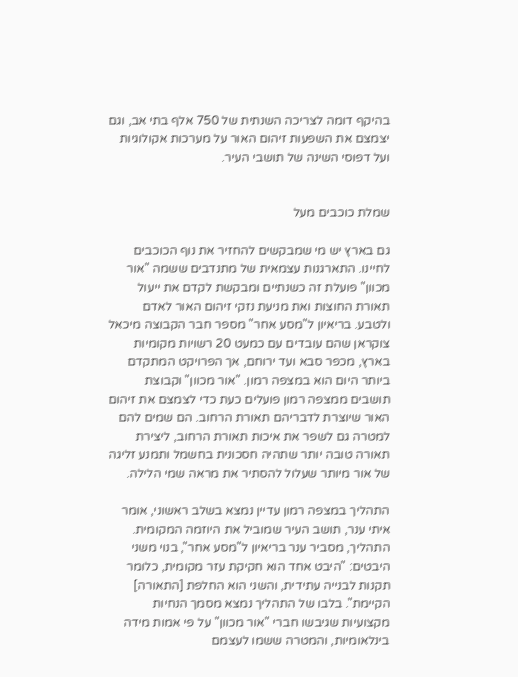בהיקף דומה לצריכה השנתית של 750 אלף בתי אב, וגם יצמצם את השפעות זיהום האור על מערכות אקולוגיות ועל דפוסי השינה של תושבי העיר.


שמלת כוכבים מעל

גם בארץ יש מי שמבקשים להחזיר את נוף הכוכבים לחיינו. התארגנות עצמאית של מתנדבים ששמה "אור מכוון" פועלת זה כשנתיים ומבקשת לקדם את ייעול תאורת החוצות ואת מניעת נזקי זיהום האור לאדם ולטבע. בריאיון ל"מסע אחר" מספר חבר הקבוצה מיכאל צוקראן שהם עובדים עם כמעט 20 רשויות מקומיות בארץ, מכפר סבא ועד ירוחם, אך הפרויקט המתקדם ביותר היום הוא במצפה רמון. "אור מכוון" וקבוצת תושבים ממצפה רמון פועלים כעת כדי לצמצם את זיהום האור שיוצרת לדבריהם תאורת הרחוב. הם שמים להם למטרה גם לשפר את איכות תאורת הרחוב, ליצירת תאורה טובה יותר שתהיה חסכונית בחשמל ותמנע זליגה של אור מיותר שעלול להסתיר את מראה שמי הלילה.

התהליך במצפה רמון עדיין נמצא בשלב ראשוני, אומר איתי ענר, תושב העיר שמוביל את היוזמה המקומית. התהליך, מסביר ענר בריאיון ל"מסע אחר", בנוי משני היבטים: "היבט אחד הוא חקיקת עזר מקומית, כלומר תקנות לבנייה עתידית, והשני הוא החלפת [התאורה] הקיימת". בלבו של התהליך נמצא מסמך הנחיות מקצועיות שגיבשו חברי "אור מכוון" על פי אמות מידה בינלאומיות, והמטרה ששמו לעצמם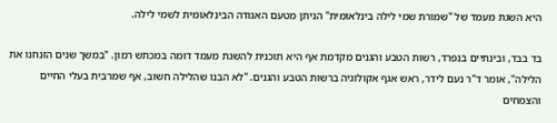היא השגת מעמד של "שמורת שמי לילה בינלאומית" הניתן מטעם האגודה הבינלאומית לשמי לילה.

בד בבד, ובינתיים בנפרד, רשות הטבע והגנים מקדמת אף היא תוכנית להשגת מעמד דומה במכתש רמון. "במשך שנים הזנחנו את הלילה", אומר ד"ר נעם לידר, ראש אגף אקולוגיה ברשות הטבע והגנים. "לא הבנו שהלילה חשוב, אף שמרבית בעלי החיים והצמחים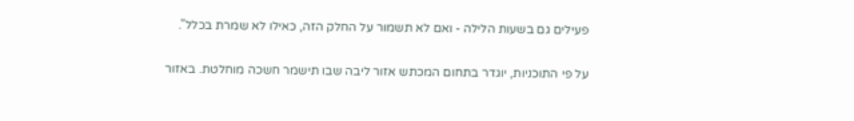פעילים גם בשעות הלילה - ואם לא תשמור על החלק הזה, כאילו לא שמרת בכלל".

על פי התוכניות, יוגדר בתחום המכתש אזור ליבה שבו תישמר חשכה מוחלטת. באזור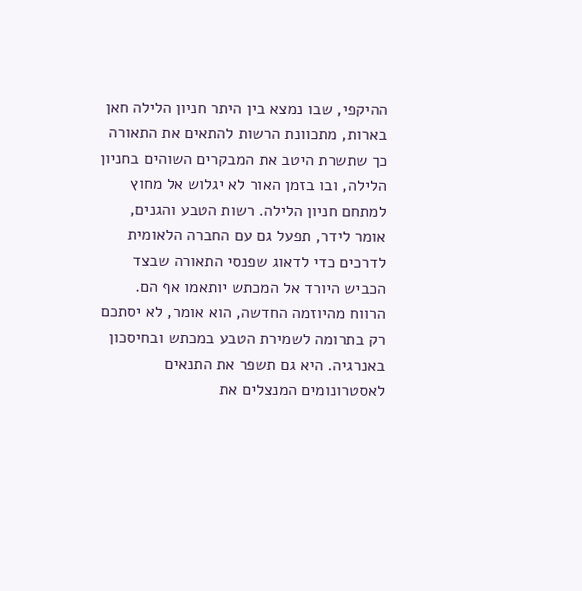ההיקפי, שבו נמצא בין היתר חניון הלילה חאן בארות, מתכוונת הרשות להתאים את התאורה כך שתשרת היטב את המבקרים השוהים בחניון הלילה, ובו בזמן האור לא יגלוש אל מחוץ למתחם חניון הלילה. רשות הטבע והגנים, אומר לידר, תפעל גם עם החברה הלאומית לדרכים כדי לדאוג שפנסי התאורה שבצד הכביש היורד אל המכתש יותאמו אף הם.
הרווח מהיוזמה החדשה, הוא אומר, לא יסתכם רק בתרומה לשמירת הטבע במכתש ובחיסכון באנרגיה. היא גם תשפר את התנאים לאסטרונומים המנצלים את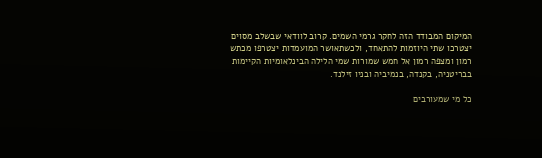המיקום המבודד הזה לחקר גרמי השמים. קרוב לוודאי שבשלב מסוים יצטרכו שתי היוזמות להתאחד, ולכשתאושר המועמדות יצטרפו מכתש רמון ומצפה רמון אל חמש שמורות שמי הלילה הבינלאומיות הקיימות בבריטניה, בקנדה, בנמיביה ובניו זילנד.

כל מי שמעורבים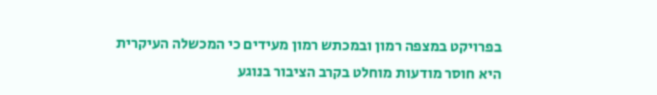בפרויקט במצפה רמון ובמכתש רמון מעידים כי המכשלה העיקרית היא חוסר מודעות מוחלט בקרב הציבור בנוגע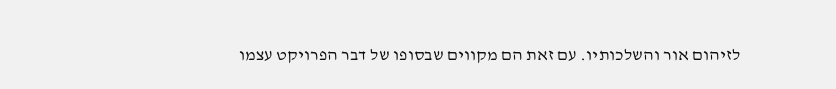לזיהום אור והשלכותיו. עם זאת הם מקווים שבסופו של דבר הפרויקט עצמו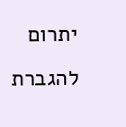יתרום להגברת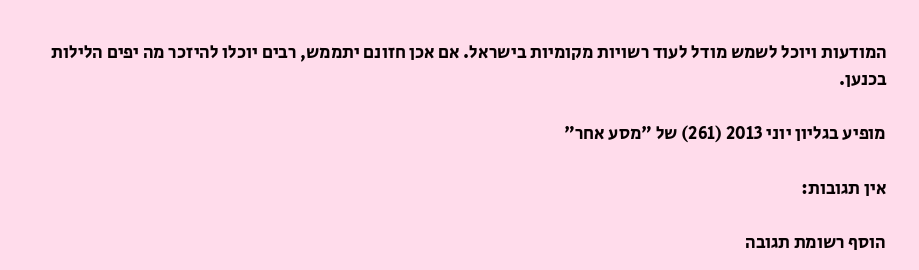המודעות ויוכל לשמש מודל לעוד רשויות מקומיות בישראל. אם אכן חזונם יתממש, רבים יוכלו להיזכר מה יפים הלילות בכנען.

מופיע בגליון יוני 2013 (261) של "מסע אחר"

אין תגובות:

הוסף רשומת תגובה